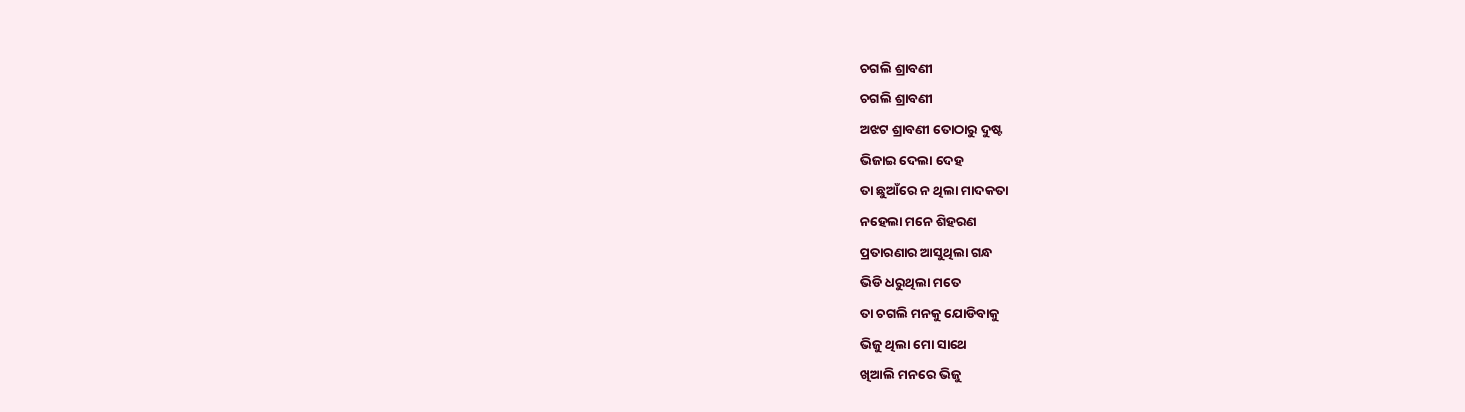ଚଗଲି ଶ୍ରାବଣୀ
ଚଗଲି ଶ୍ରାବଣୀ
ଅଝଟ ଶ୍ରାବଣୀ ତୋଠାରୁ ଦୁଷ୍ଟ
ଭିଜାଇ ଦେଲା ଦେହ
ତା ଛୁଆଁରେ ନ ଥିଲା ମାଦକତା
ନହେଲା ମନେ ଶିହରଣ
ପ୍ରତାରଣାର ଆସୁଥିଲା ଗନ୍ଧ
ଭିଡି ଧରୁଥିଲା ମତେ
ତା ଚଗଲି ମନକୁ ଯୋଡିବାକୁ
ଭିଜୁ ଥିଲା ମୋ ସାଥେ
ଖିଆଲି ମନରେ ଭିଜୁ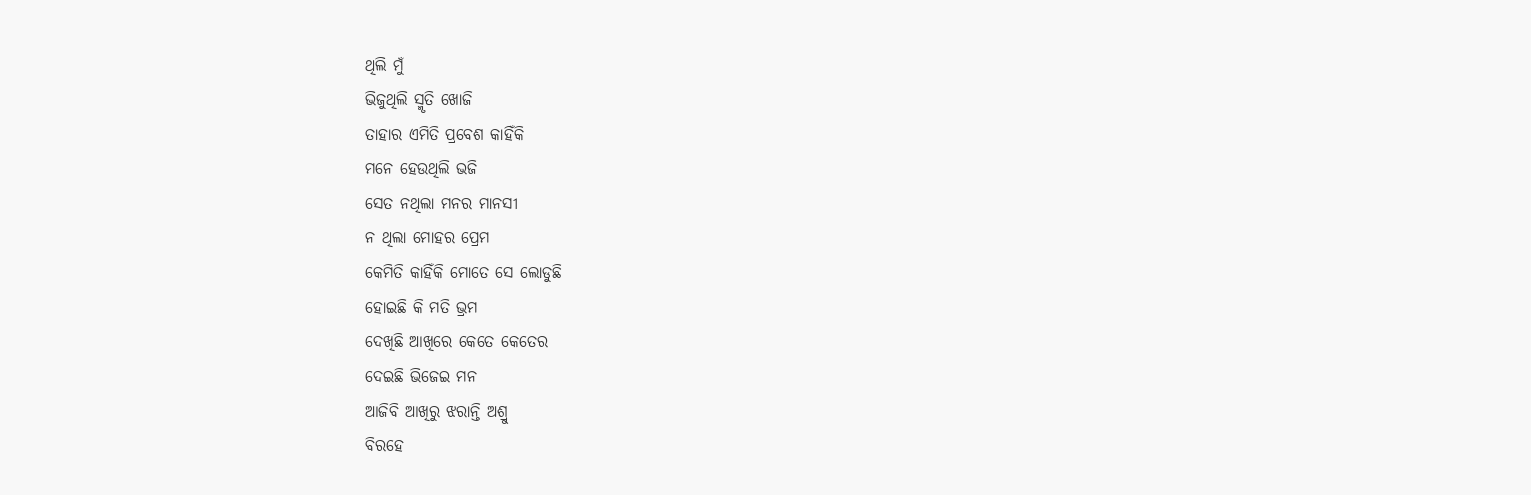ଥିଲି ମୁଁ
ଭିଜୁଥିଲି ସ୍ମୃତି ଖୋଜି
ତାହାର ଏମିତି ପ୍ରବେଶ କାହିଁକି
ମନେ ହେଉଥିଲି ଭଜି
ସେତ ନଥିଲା ମନର ମାନସୀ
ନ ଥିଲା ମୋହର ପ୍ରେମ
କେମିତି କାହିଁକି ମୋତେ ସେ ଲୋଡୁଛି
ହୋଇଛି କି ମତି ଭ୍ରମ
ଦେଖିଛି ଆଖିରେ କେତେ କେତେର
ଦେଇଛି ଭିଜେଇ ମନ
ଆଜିବି ଆଖିରୁ ଝରାନ୍ତି ଅଶ୍ରୁ
ବିରହେ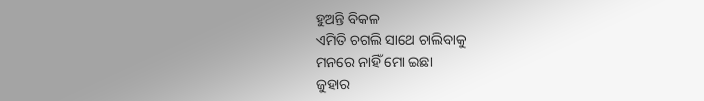ହୁଅନ୍ତି ବିକଳ
ଏମିତି ଚଗଲି ସାଥେ ଚାଲିବାକୁ
ମନରେ ନାହିଁ ମୋ ଇଛା
ଜୁହାର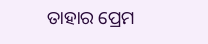ତାହାର ପ୍ରେମ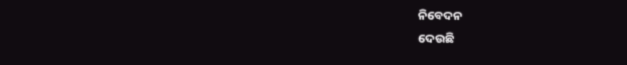ନିବେଦନ
ଦେଉଛି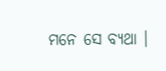ମନେ ସେ ବ୍ୟଥା ।